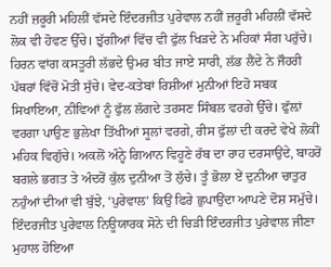ਨਹੀਂ ਜ਼ਰੂਰੀ ਮਹਿਲੀਂ ਵੱਸਦੇ ਇੰਦਰਜੀਤ ਪੁਰੇਵਾਲ ਨਹੀਂ ਜ਼ਰੂਰੀ ਮਹਿਲੀਂ ਵੱਸਦੇ ਲੋਕ ਵੀ ਹੋਵਣ ਉੱਚੇ। ਝੁੱਗੀਆਂ ਵਿੱਚ ਵੀ ਫੁੱਲ ਖਿੜਦੇ ਨੇ ਮਹਿਕਾਂ ਸੰਗ ਪਰੁੱਚੇ। ਹਿਰਨ ਵਾਂਗ ਕਸਤੂਰੀ ਲੱਭਦੇ ਉਮਰ ਬੀਤ ਜਾਏ ਸਾਰੀ, ਲੱਭ ਲੈਂਦੇ ਨੇ ਜੌਹਰੀ ਪੱਥਰਾਂ ਵਿੱਚੋਂ ਮੋਤੀ ਸੁੱਚੇ। ਵੇਦ-ਕਤੇਬਾਂ ਰਿਸ਼ੀਆਂ ਮੁਨੀਆਂ ਇਹੋ ਸਬਕ ਸਿਖਾਇਆ, ਨੀਵਿਆਂ ਨੂੰ ਫੁੱਲ ਲੱਗਦੇ ਤਰਸਣ ਸਿੰਬਲ ਵਰਗੇ ਉੱਚੇ। ਫੁੱਲ਼ਾਂ ਵਰਗਾ ਪਾਉਣ ਭੁਲੇਖਾ ਤਿੱਖੀਆਂ ਸੂਲਾਂ ਵਰਗੇ, ਰੀਸ ਫੁੱਲਾਂ ਦੀ ਕਰਦੇ ਵੇਖੇ ਲੋਕੀਂ ਮਹਿਕ ਵਿਗੁੱਚੇ। ਅਕਲੋਂ ਅੰਨ੍ਹੇ ਗਿਆਨ ਵਿਹੂਣੇ ਰੱਬ ਦਾ ਰਾਹ ਦਰਸਾਉਂਦੇ, ਬਾਹਰੋਂ ਬਗਲੇ ਭਗਤ ਤੇ ਅੰਦਰੋਂ ਕੁੱਲ ਦੁਨੀਆ ਤੋਂ ਲੁੱਚੇ। ਤੂੰ ਭੋਲਾ ਏਂ ਦੁਨੀਆ ਚਾਤੁਰ ਨਹੁੰਆਂ ਦੀਆਂ ਵੀ ਬੁੱਝੇ, ‘ਪੁਰੇਵਾਲ’ ਕਿਉਂ ਫਿਰੇ ਛੁਪਾਉਂਦਾ ਆਪਣੇ ਦੋਸ਼ ਸਮੁੱਚੇ। ਇੰਦਰਜੀਤ ਪੁਰੇਵਾਲ ਨਿਊਯਾਰਕ ਸੋਨੇ ਦੀ ਚਿੜੀ ਇੰਦਰਜੀਤ ਪੁਰੇਵਾਲ ਜੀਣਾ ਮੁਹਾਲ ਹੋਇਆ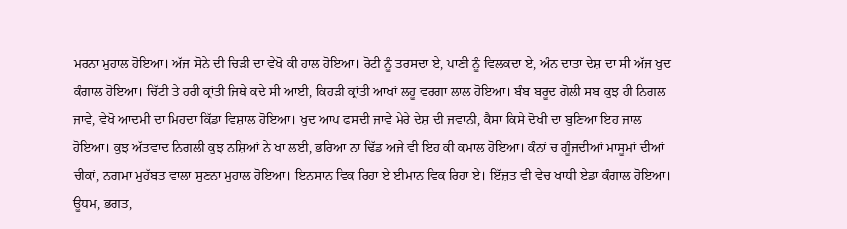ਮਰਨਾ ਮੁਹਾਲ ਹੋਇਆ। ਅੱਜ ਸੋਨੇ ਦੀ ਚਿੜੀ ਦਾ ਵੇਖੋ ਕੀ ਹਾਲ ਹੋਇਆ। ਰੋਟੀ ਨੂੰ ਤਰਸਦਾ ਏ, ਪਾਣੀ ਨੂੰ ਵਿਲਕਦਾ ਏ, ਅੰਨ ਦਾਤਾ ਦੇਸ਼ ਦਾ ਸੀ ਅੱਜ ਖੁਦ ਕੰਗਾਲ ਹੋਇਆ। ਚਿੱਟੀ ਤੇ ਹਰੀ ਕ੍ਰਾਂਤੀ ਜਿਥੇ ਕਦੇ ਸੀ ਆਈ, ਕਿਹੜੀ ਕ੍ਰਾਂਤੀ ਆਖਾਂ ਲਹੂ ਵਰਗਾ ਲਾਲ ਹੋਇਆ। ਬੰਬ ਬਰੂਦ ਗੋਲੀ ਸਬ ਕੁਝ ਹੀ ਨਿਗਲ ਜਾਵੇ, ਵੇਖੋ ਆਦਮੀ ਦਾ ਮਿਹਦਾ ਕਿੱਡਾ ਵਿਸ਼ਾਲ ਹੋਇਆ। ਖੁਦ ਆਪ ਫਸਦੀ ਜਾਵੇ ਮੇਰੇ ਦੇਸ਼ ਦੀ ਜਵਾਨੀ, ਕੈਸਾ ਕਿਸੇ ਦੋਖੀ ਦਾ ਬੁਣਿਆ ਇਹ ਜਾਲ ਹੋਇਆ। ਕੁਝ ਅੱਤਵਾਦ ਨਿਗਲੀ ਕੁਝ ਨਸ਼ਿਆਂ ਨੇ ਖਾ ਲਈ, ਭਰਿਆ ਨਾ ਢਿੱਡ ਅਜੇ ਵੀ ਇਹ ਕੀ ਕਮਾਲ ਹੋਇਆ। ਕੰਨਾਂ ਚ ਗੂੰਜਦੀਆਂ ਮਾਸੂਮਾਂ ਦੀਆਂ ਚੀਕਾਂ, ਨਗਮਾ ਮੁਹੱਬਤ ਵਾਲਾ ਸੁਣਨਾ ਮੁਹਾਲ ਹੋਇਆ। ਇਨਸਾਨ ਵਿਕ ਰਿਹਾ ਏ ਈਮਾਨ ਵਿਕ ਰਿਹਾ ਏ। ਇੱਜ਼ਤ ਵੀ ਵੇਚ ਖਾਧੀ ਏਡਾ ਕੰਗਾਲ ਹੋਇਆ। ਊਧਮ, ਭਗਤ,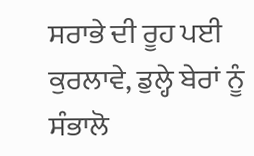ਸਰਾਭੇ ਦੀ ਰੂਹ ਪਈ ਕੁਰਲਾਵੇ, ਡੁਲ੍ਹੇ ਬੇਰਾਂ ਨੂੰ ਸੰਭਾਲੋ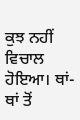ਕੁਝ ਨਹੀਂ ਵਿਚਾਲ ਹੋਇਆ। ਥਾਂ-ਥਾਂ ਤੋਂ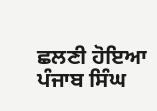ਛਲਣੀ ਹੋਇਆ ਪੰਜਾਬ ਸਿੰਘ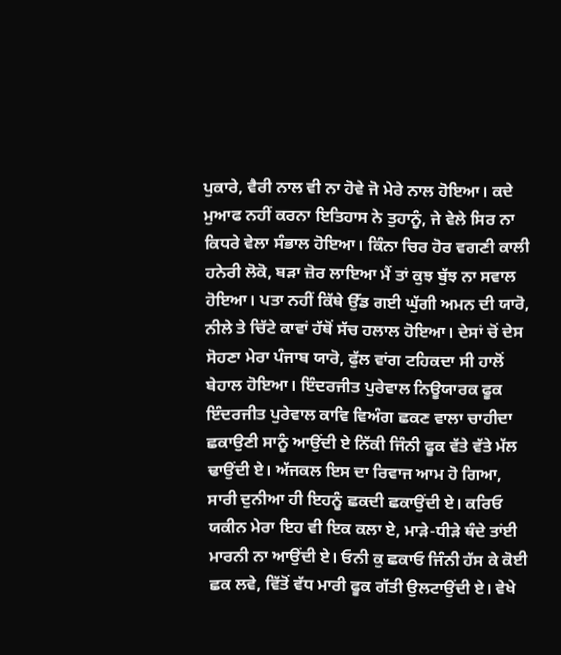ਪੁਕਾਰੇ, ਵੈਰੀ ਨਾਲ ਵੀ ਨਾ ਹੋਵੇ ਜੋ ਮੇਰੇ ਨਾਲ ਹੋਇਆ। ਕਦੇ ਮੁਆਫ ਨਹੀਂ ਕਰਨਾ ਇਤਿਹਾਸ ਨੇ ਤੁਹਾਨੂੰ, ਜੇ ਵੇਲੇ ਸਿਰ ਨਾ ਕਿਧਰੇ ਵੇਲਾ ਸੰਭਾਲ ਹੋਇਆ। ਕਿੰਨਾ ਚਿਰ ਹੋਰ ਵਗਣੀ ਕਾਲੀ ਹਨੇਰੀ ਲੋਕੋ, ਬੜਾ ਜ਼ੋਰ ਲਾਇਆ ਮੈਂ ਤਾਂ ਕੁਝ ਬੁੱਝ ਨਾ ਸਵਾਲ ਹੋਇਆ। ਪਤਾ ਨਹੀਂ ਕਿੱਥੇ ਉੱਡ ਗਈ ਘੁੱਗੀ ਅਮਨ ਦੀ ਯਾਰੋ, ਨੀਲੇ ਤੇ ਚਿੱਟੇ ਕਾਵਾਂ ਹੱਥੋਂ ਸੱਚ ਹਲਾਲ ਹੋਇਆ। ਦੇਸਾਂ ਚੋਂ ਦੇਸ ਸੋਹਣਾ ਮੇਰਾ ਪੰਜਾਬ ਯਾਰੋ, ਫੁੱਲ ਵਾਂਗ ਟਹਿਕਦਾ ਸੀ ਹਾਲੋਂ ਬੇਹਾਲ ਹੋਇਆ। ਇੰਦਰਜੀਤ ਪੁਰੇਵਾਲ ਨਿਊਯਾਰਕ ਫੂਕ ਇੰਦਰਜੀਤ ਪੁਰੇਵਾਲ ਕਾਵਿ ਵਿਅੰਗ ਛਕਣ ਵਾਲਾ ਚਾਹੀਦਾ ਛਕਾਉਣੀ ਸਾਨੂੰ ਆਉਂਦੀ ਏ ਨਿੱਕੀ ਜਿੰਨੀ ਫੂਕ ਵੱਤੇ ਵੱਤੇ ਮੱਲ ਢਾਉਂਦੀ ਏ। ਅੱਜਕਲ ਇਸ ਦਾ ਰਿਵਾਜ ਆਮ ਹੋ ਗਿਆ, ਸਾਰੀ ਦੁਨੀਆ ਹੀ ਇਹਨੂੰ ਛਕਦੀ ਛਕਾਉਂਦੀ ਏ। ਕਰਿਓ ਯਕੀਨ ਮੇਰਾ ਇਹ ਵੀ ਇਕ ਕਲਾ ਏ, ਮਾੜੇ-ਧੀੜੇ ਥੰਦੇ ਤਾਂਈ ਮਾਰਨੀ ਨਾ ਆਉਂਦੀ ਏ। ਓਨੀ ਕੁ ਛਕਾਓ ਜਿੰਨੀ ਹੱਸ ਕੇ ਕੋਈ ਛਕ ਲਵੇ, ਵਿੱਤੋਂ ਵੱਧ ਮਾਰੀ ਫੂਕ ਗੱਤੀ ਉਲਟਾਉਂਦੀ ਏ। ਵੇਖੇ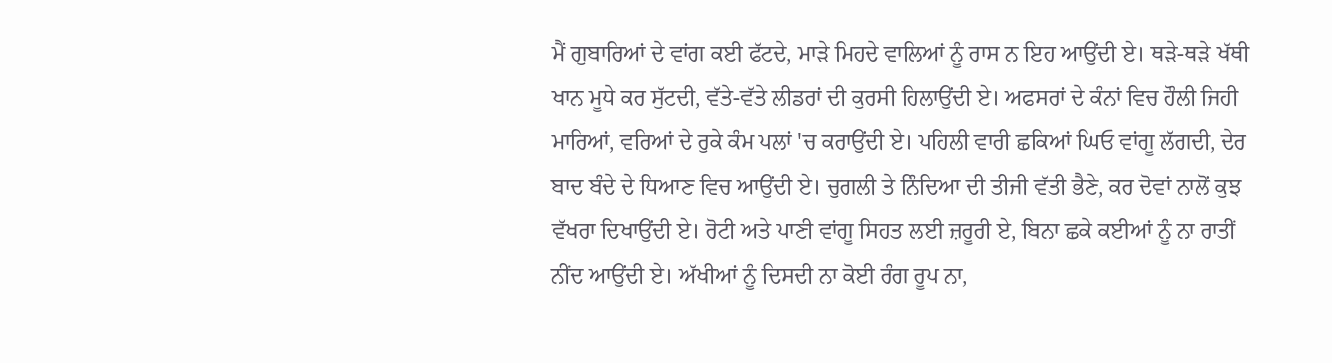ਮੈਂ ਗੁਬਾਰਿਆਂ ਦੇ ਵਾਂਗ ਕਈ ਫੱਟਦੇ, ਮਾੜੇ ਮਿਹਦੇ ਵਾਲਿਆਂ ਨੂੰ ਰਾਸ ਨ ਇਹ ਆਉਂਦੀ ਏ। ਥੜੇ-ਥੜੇ ਖੱਥੀ ਖਾਨ ਮੂਧੇ ਕਰ ਸੁੱਟਦੀ, ਵੱਤੇ-ਵੱਤੇ ਲੀਡਰਾਂ ਦੀ ਕੁਰਸੀ ਹਿਲਾਉਂਦੀ ਏ। ਅਫਸਰਾਂ ਦੇ ਕੰਨਾਂ ਵਿਚ ਹੌਲੀ ਜਿਹੀ ਮਾਰਿਆਂ, ਵਰਿਆਂ ਦੇ ਰੁਕੇ ਕੰਮ ਪਲਾਂ 'ਚ ਕਰਾਉਂਦੀ ਏ। ਪਹਿਲੀ ਵਾਰੀ ਛਕਿਆਂ ਘਿਓ ਵਾਂਗੂ ਲੱਗਦੀ, ਦੇਰ ਬਾਦ ਬੰਦੇ ਦੇ ਧਿਆਣ ਵਿਚ ਆਉਂਦੀ ਏ। ਚੁਗਲੀ ਤੇ ਨਿੰਦਿਆ ਦੀ ਤੀਜੀ ਵੱਤੀ ਭੈਣੇ, ਕਰ ਦੋਵਾਂ ਨਾਲੋਂ ਕੁਝ ਵੱਖਰਾ ਦਿਖਾਉਂਦੀ ਏ। ਰੋਟੀ ਅਤੇ ਪਾਣੀ ਵਾਂਗੂ ਸਿਹਤ ਲਈ ਜ਼ਰੂਰੀ ਏ, ਬਿਨਾ ਛਕੇ ਕਈਆਂ ਨੂੰ ਨਾ ਰਾਤੀਂ ਨੀਂਦ ਆਉਂਦੀ ਏ। ਅੱਖੀਆਂ ਨੂੰ ਦਿਸਦੀ ਨਾ ਕੋਈ ਰੰਗ ਰੂਪ ਨਾ,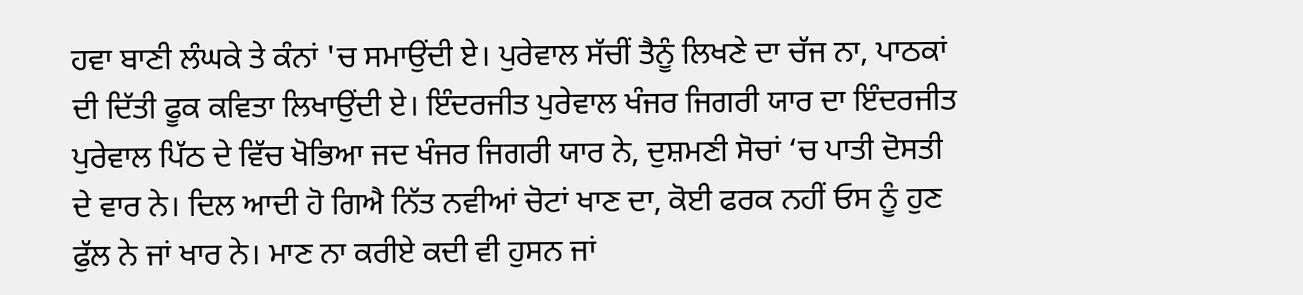ਹਵਾ ਬਾਣੀ ਲੰਘਕੇ ਤੇ ਕੰਨਾਂ 'ਚ ਸਮਾਉਂਦੀ ਏ। ਪੁਰੇਵਾਲ ਸੱਚੀਂ ਤੈਨੂੰ ਲਿਖਣੇ ਦਾ ਚੱਜ ਨਾ, ਪਾਠਕਾਂ ਦੀ ਦਿੱਤੀ ਫੂਕ ਕਵਿਤਾ ਲਿਖਾਉਂਦੀ ਏ। ਇੰਦਰਜੀਤ ਪੁਰੇਵਾਲ ਖੰਜਰ ਜਿਗਰੀ ਯਾਰ ਦਾ ਇੰਦਰਜੀਤ ਪੁਰੇਵਾਲ ਪਿੱਠ ਦੇ ਵਿੱਚ ਖੋਭਿਆ ਜਦ ਖੰਜਰ ਜਿਗਰੀ ਯਾਰ ਨੇ, ਦੁਸ਼ਮਣੀ ਸੋਚਾਂ ‘ਚ ਪਾਤੀ ਦੋਸਤੀ ਦੇ ਵਾਰ ਨੇ। ਦਿਲ ਆਦੀ ਹੋ ਗਿਐ ਨਿੱਤ ਨਵੀਆਂ ਚੋਟਾਂ ਖਾਣ ਦਾ, ਕੋਈ ਫਰਕ ਨਹੀਂ ਓਸ ਨੂੰ ਹੁਣ ਫੁੱਲ ਨੇ ਜਾਂ ਖਾਰ ਨੇ। ਮਾਣ ਨਾ ਕਰੀਏ ਕਦੀ ਵੀ ਹੁਸਨ ਜਾਂ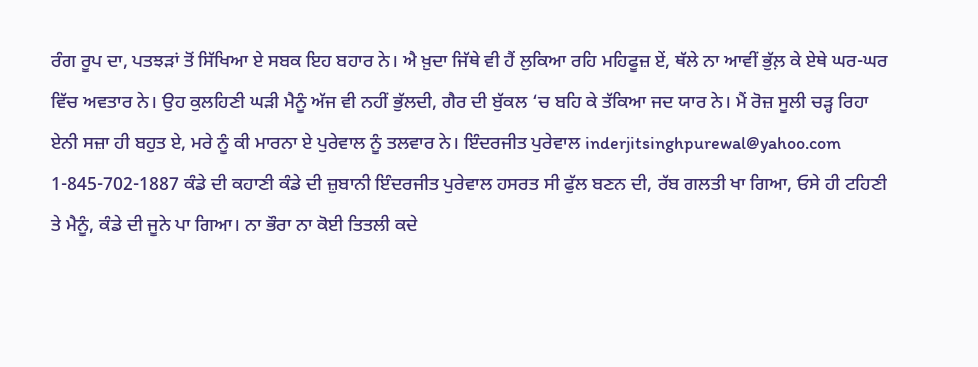ਰੰਗ ਰੂਪ ਦਾ, ਪਤਝੜਾਂ ਤੋਂ ਸਿੱਖਿਆ ਏ ਸਬਕ ਇਹ ਬਹਾਰ ਨੇ। ਐ ਖ਼ੁਦਾ ਜਿੱਥੇ ਵੀ ਹੈਂ ਲੁਕਿਆ ਰਹਿ ਮਹਿਫੂਜ਼ ਏਂ, ਥੱਲੇ ਨਾ ਆਵੀਂ ਭੁੱਲ਼ ਕੇ ਏਥੇ ਘਰ-ਘਰ ਵਿੱਚ ਅਵਤਾਰ ਨੇ। ਉਹ ਕੁਲਹਿਣੀ ਘੜੀ ਮੈਨੂੰ ਅੱਜ ਵੀ ਨਹੀਂ ਭੁੱਲਦੀ, ਗੈਰ ਦੀ ਬੁੱਕਲ ‘ਚ ਬਹਿ ਕੇ ਤੱਕਿਆ ਜਦ ਯਾਰ ਨੇ। ਮੈਂ ਰੋਜ਼ ਸੂਲੀ ਚੜ੍ਹ ਰਿਹਾ ਏਨੀ ਸਜ਼ਾ ਹੀ ਬਹੁਤ ਏ, ਮਰੇ ਨੂੰ ਕੀ ਮਾਰਨਾ ਏ ਪੁਰੇਵਾਲ ਨੂੰ ਤਲਵਾਰ ਨੇ। ਇੰਦਰਜੀਤ ਪੁਰੇਵਾਲ inderjitsinghpurewal@yahoo.com 1-845-702-1887 ਕੰਡੇ ਦੀ ਕਹਾਣੀ ਕੰਡੇ ਦੀ ਜ਼ੁਬਾਨੀ ਇੰਦਰਜੀਤ ਪੁਰੇਵਾਲ ਹਸਰਤ ਸੀ ਫੁੱਲ ਬਣਨ ਦੀ, ਰੱਬ ਗਲਤੀ ਖਾ ਗਿਆ, ਓਸੇ ਹੀ ਟਹਿਣੀ ਤੇ ਮੈਨੂੰ, ਕੰਡੇ ਦੀ ਜੂਨੇ ਪਾ ਗਿਆ। ਨਾ ਭੌਰਾ ਨਾ ਕੋਈ ਤਿਤਲੀ ਕਦੇ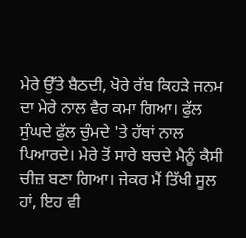ਮੇਰੇ ਉੱਤੇ ਬੈਠਦੀ, ਖੋਰੇ ਰੱਬ ਕਿਹੜੇ ਜਨਮ ਦਾ ਮੇਰੇ ਨਾਲ ਵੈਰ ਕਮਾ ਗਿਆ। ਫੁੱਲ ਸੁੰਘਦੇ ਫੁੱਲ ਚੁੰਮਦੇ 'ਤੇ ਹੱਥਾਂ ਨਾਲ ਪਿਆਰਦੇ। ਮੇਰੇ ਤੋਂ ਸਾਰੇ ਬਚਦੇ ਮੈਨੂੰ ਕੈਸੀ ਚੀਜ਼ ਬਣਾ ਗਿਆ। ਜੇਕਰ ਮੈਂ ਤਿੱਖੀ ਸੂਲ ਹਾਂ, ਇਹ ਵੀ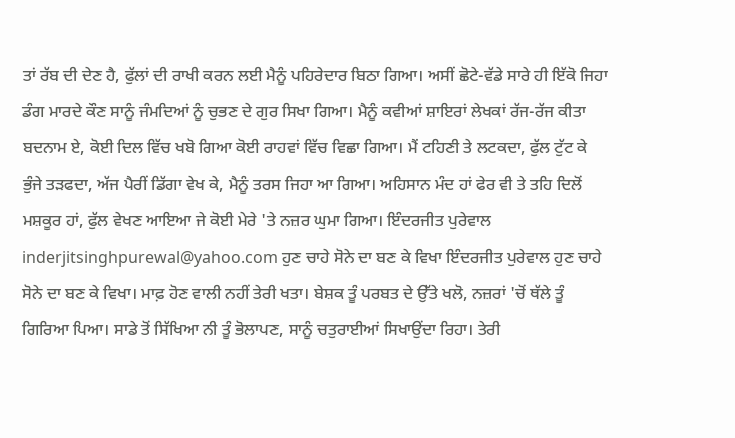ਤਾਂ ਰੱਬ ਦੀ ਦੇਣ ਹੈ, ਫੁੱਲਾਂ ਦੀ ਰਾਖੀ ਕਰਨ ਲਈ ਮੈਨੂੰ ਪਹਿਰੇਦਾਰ ਬਿਠਾ ਗਿਆ। ਅਸੀਂ ਛੋਟੇ-ਵੱਡੇ ਸਾਰੇ ਹੀ ਇੱਕੋ ਜਿਹਾ ਡੰਗ ਮਾਰਦੇ ਕੌਣ ਸਾਨੂੰ ਜੰਮਦਿਆਂ ਨੂੰ ਚੁਭਣ ਦੇ ਗੁਰ ਸਿਖਾ ਗਿਆ। ਮੈਨੂੰ ਕਵੀਆਂ ਸ਼ਾਇਰਾਂ ਲੇਖਕਾਂ ਰੱਜ-ਰੱਜ ਕੀਤਾ ਬਦਨਾਮ ਏ, ਕੋਈ ਦਿਲ ਵਿੱਚ ਖਬੋ ਗਿਆ ਕੋਈ ਰਾਹਵਾਂ ਵਿੱਚ ਵਿਛਾ ਗਿਆ। ਮੈਂ ਟਹਿਣੀ ਤੇ ਲਟਕਦਾ, ਫੁੱਲ ਟੁੱਟ ਕੇ ਭੁੰਜੇ ਤੜਫਦਾ, ਅੱਜ ਪੈਰੀਂ ਡਿੱਗਾ ਵੇਖ ਕੇ, ਮੈਨੂੰ ਤਰਸ ਜਿਹਾ ਆ ਗਿਆ। ਅਹਿਸਾਨ ਮੰਦ ਹਾਂ ਫੇਰ ਵੀ ਤੇ ਤਹਿ ਦਿਲੋਂ ਮਸ਼ਕੂਰ ਹਾਂ, ਫੁੱਲ ਵੇਖਣ ਆਇਆ ਜੇ ਕੋਈ ਮੇਰੇ 'ਤੇ ਨਜ਼ਰ ਘੁਮਾ ਗਿਆ। ਇੰਦਰਜੀਤ ਪੁਰੇਵਾਲ inderjitsinghpurewal@yahoo.com ਹੁਣ ਚਾਹੇ ਸੋਨੇ ਦਾ ਬਣ ਕੇ ਵਿਖਾ ਇੰਦਰਜੀਤ ਪੁਰੇਵਾਲ ਹੁਣ ਚਾਹੇ ਸੋਨੇ ਦਾ ਬਣ ਕੇ ਵਿਖਾ। ਮਾਫ਼ ਹੋਣ ਵਾਲੀ ਨਹੀਂ ਤੇਰੀ ਖਤਾ। ਬੇਸ਼ਕ ਤੂੰ ਪਰਬਤ ਦੇ ਉੱਤੇ ਖਲੋ, ਨਜ਼ਰਾਂ 'ਚੋਂ ਥੱਲੇ ਤੂੰ ਗਿਰਿਆ ਪਿਆ। ਸਾਡੇ ਤੋਂ ਸਿੱਖਿਆ ਨੀ ਤੂੰ ਭੋਲਾਪਣ, ਸਾਨੂੰ ਚਤੁਰਾਈਆਂ ਸਿਖਾਉਂਦਾ ਰਿਹਾ। ਤੇਰੀ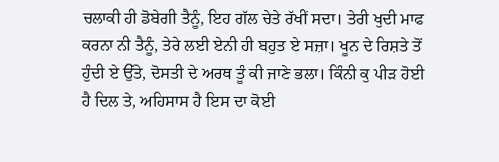ਚਲਾਕੀ ਹੀ ਡੋਬੇਗੀ ਤੈਨੂੰ, ਇਹ ਗੱਲ ਚੇਤੇ ਰੱਖੀਂ ਸਦਾ। ਤੇਰੀ ਖੁਦੀ ਮਾਫ ਕਰਨਾ ਨੀ ਤੈਨੂੰ, ਤੇਰੇ ਲਈ ਏਨੀ ਹੀ ਬਹੁਤ ਏ ਸਜ਼ਾ। ਖੂਨ ਦੇ ਰਿਸ਼ਤੇ ਤੋਂ ਹੁੰਦੀ ਏ ਉੱਤੇ, ਦੋਸਤੀ ਦੇ ਅਰਥ ਤੂੰ ਕੀ ਜਾਣੇ ਭਲਾ। ਕਿੰਨੀ ਕੁ ਪੀੜ ਹੋਈ ਹੈ ਦਿਲ ਤੇ, ਅਹਿਸਾਸ ਹੈ ਇਸ ਦਾ ਕੋਈ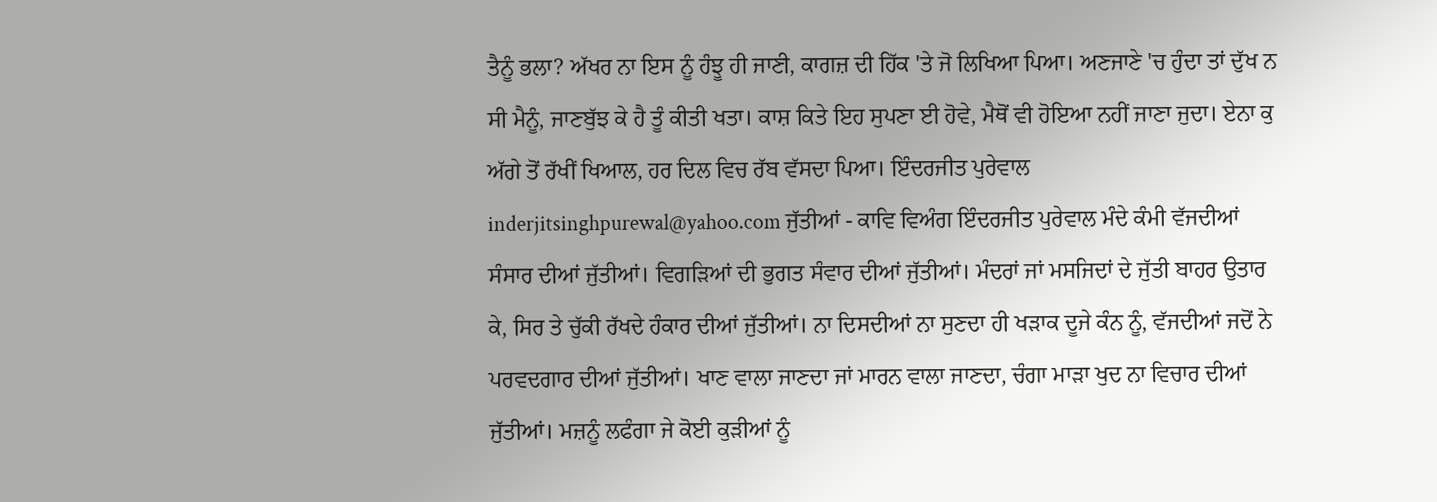ਤੈਨੂੰ ਭਲਾ? ਅੱਖਰ ਨਾ ਇਸ ਨੂੰ ਹੰਝੂ ਹੀ ਜਾਣੀ, ਕਾਗਜ਼ ਦੀ ਹਿੱਕ 'ਤੇ ਜੋ ਲਿਖਿਆ ਪਿਆ। ਅਣਜਾਣੇ 'ਚ ਹੁੰਦਾ ਤਾਂ ਦੁੱਖ ਨ ਸੀ ਮੈਨੂੰ, ਜਾਣਬੁੱਝ ਕੇ ਹੈ ਤੂੰ ਕੀਤੀ ਖਤਾ। ਕਾਸ਼ ਕਿਤੇ ਇਹ ਸੁਪਣਾ ਈ ਹੋਵੇ, ਮੈਥੋਂ ਵੀ ਹੋਇਆ ਨਹੀਂ ਜਾਣਾ ਜੁਦਾ। ਏਨਾ ਕੁ ਅੱਗੇ ਤੋਂ ਰੱਖੀਂ ਖਿਆਲ, ਹਰ ਦਿਲ ਵਿਚ ਰੱਬ ਵੱਸਦਾ ਪਿਆ। ਇੰਦਰਜੀਤ ਪੁਰੇਵਾਲ inderjitsinghpurewal@yahoo.com ਜੁੱਤੀਆਂ - ਕਾਵਿ ਵਿਅੰਗ ਇੰਦਰਜੀਤ ਪੁਰੇਵਾਲ ਮੰਦੇ ਕੰਮੀ ਵੱਜਦੀਆਂ ਸੰਸਾਰ ਦੀਆਂ ਜੁੱਤੀਆਂ। ਵਿਗੜਿਆਂ ਦੀ ਭੁਗਤ ਸੰਵਾਰ ਦੀਆਂ ਜੁੱਤੀਆਂ। ਮੰਦਰਾਂ ਜਾਂ ਮਸਜਿਦਾਂ ਦੇ ਜੁੱਤੀ ਬਾਹਰ ਉਤਾਰ ਕੇ, ਸਿਰ ਤੇ ਚੁੱਕੀ ਰੱਖਦੇ ਹੰਕਾਰ ਦੀਆਂ ਜੁੱਤੀਆਂ। ਨਾ ਦਿਸਦੀਆਂ ਨਾ ਸੁਣਦਾ ਹੀ ਖੜਾਕ ਦੂਜੇ ਕੰਨ ਨੂੰ, ਵੱਜਦੀਆਂ ਜਦੋਂ ਨੇ ਪਰਵਦਗਾਰ ਦੀਆਂ ਜੁੱਤੀਆਂ। ਖਾਣ ਵਾਲਾ ਜਾਣਦਾ ਜਾਂ ਮਾਰਨ ਵਾਲਾ ਜਾਣਦਾ, ਚੰਗਾ ਮਾੜਾ ਖੁਦ ਨਾ ਵਿਚਾਰ ਦੀਆਂ ਜੁੱਤੀਆਂ। ਮਜ਼ਨੂੰ ਲਫੰਗਾ ਜੇ ਕੋਈ ਕੁੜੀਆਂ ਨੂੰ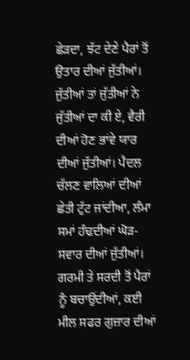ਛੇੜਦਾ, ਝੱਟ ਦੇਣੇ ਪੈਰਾਂ ਤੋਂ ਉਤਾਰ ਦੀਆਂ ਜੁੱਤੀਆਂ। ਜੁੱਤੀਆਂ ਤਾਂ ਜੁੱਤੀਆਂ ਨੇ ਜੁੱਤੀਆਂ ਦਾ ਕੀ ਏ, ਵੈਰੀ ਦੀਆਂ ਹੋਣ ਭਾਂਵੇ ਯਾਰ ਦੀਆਂ ਜੁੱਤੀਆਂ। ਪੈਦਲ ਚੱਲਣ ਵਾਲਿਆਂ ਦੀਆਂ ਛੇਤੀ ਟੁੱਟ ਜਾਂਦੀਆ, ਲੰਮਾ ਸਮਾਂ ਹੰਢਦੀਆਂ ਘੋੜ- ਸਵਾਰ ਦੀਆਂ ਜੁੱਤੀਆਂ। ਗਰਮੀ ਤੇ ਸਰਦੀ ਤੋਂ ਪੈਰਾਂ ਨੂੰ ਬਚਾਉਂਦੀਆਂ, ਕਈ ਮੀਲ ਸਫਰ ਗੁਜ਼ਾਰ ਦੀਆਂ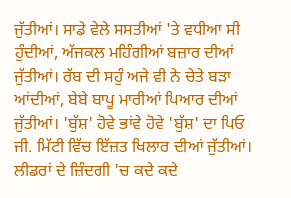ਜੁੱਤੀਆਂ। ਸਾਡੇ ਵੇਲੇ ਸਸਤੀਆਂ 'ਤੇ ਵਧੀਆ ਸੀ ਹੁੰਦੀਆਂ, ਅੱਜਕਲ ਮਹਿੰਗੀਆਂ ਬਜ਼ਾਰ ਦੀਆਂ ਜੁੱਤੀਆਂ। ਰੱਬ ਦੀ ਸਹੁੰ ਅਜੇ ਵੀ ਨੇ ਚੇਤੇ ਬੜਾ ਆਂਦੀਆਂ, ਬੇਬੇ ਬਾਪੂ ਮਾਰੀਆਂ ਪਿਆਰ ਦੀਆਂ ਜੁੱਤੀਆਂ। 'ਬੁੱਸ਼' ਹੋਵੇ ਭਾਂਵੇ ਹੋਵੇ 'ਬੁੱਸ਼' ਦਾ ਪਿਓ ਜੀ. ਮਿੱਟੀ ਵਿੱਚ ਇੱਜ਼ਤ ਖਿਲਾਰ ਦੀਆਂ ਜੁੱਤੀਆਂ। ਲੀਡਰਾਂ ਦੇ ਜ਼ਿੰਦਗੀ 'ਚ ਕਦੇ ਕਦੇ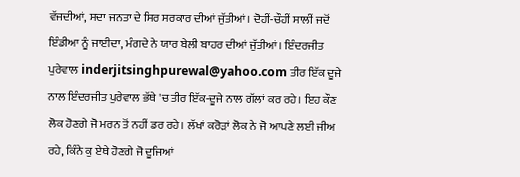ਵੱਜਦੀਆਂ, ਸਦਾ ਜਨਤਾ ਦੇ ਸਿਰ ਸਰਕਾਰ ਦੀਆਂ ਜੁੱਤੀਆਂ। ਦੋਹੀਂ-ਚੌਹੀਂ ਸਾਲੀਂ ਜਦੋਂ ਇੰਡੀਆ ਨੂੰ ਜਾਈਦਾ, ਮੰਗਦੇ ਨੇ ਯਾਰ ਬੇਲੀ ਬਾਹਰ ਦੀਆਂ ਜੁੱਤੀਆਂ। ਇੰਦਰਜੀਤ ਪੁਰੇਵਾਲ inderjitsinghpurewal@yahoo.com ਤੀਰ ਇੱਕ ਦੂਜੇ ਨਾਲ ਇੰਦਰਜੀਤ ਪੁਰੇਵਾਲ ਭੱਥੇ 'ਚ ਤੀਰ ਇੱਕ-ਦੂਜੇ ਨਾਲ ਗੱਲਾਂ ਕਰ ਰਹੇ। ਇਹ ਕੌਣ ਲੋਕ ਹੋਣਗੇ ਜੋ ਮਰਨ ਤੋਂ ਨਹੀਂ ਡਰ ਰਹੇ। ਲੱਖਾਂ ਕਰੋੜਾਂ ਲੋਕ ਨੇ ਜੋ ਆਪਣੇ ਲਈ ਜੀਅ ਰਹੇ, ਕਿੰਨੇ ਕੁ ਏਥੇ ਹੋਣਗੇ ਜੋ ਦੂਜਿਆਂ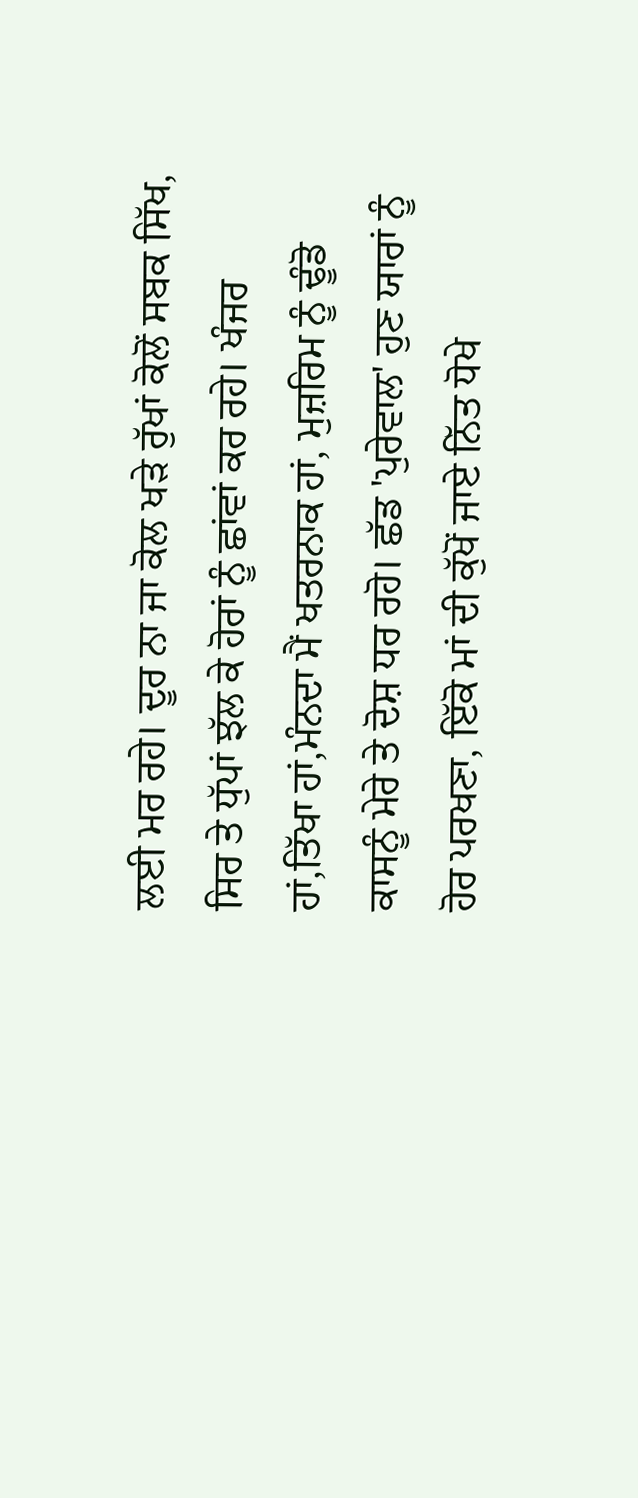ਲਈ ਮਰ ਰਹੇ। ਦੂਰ ਨਾ ਜਾ ਕੋਲ ਖੜੇ ਰੁੱਖਾਂ ਕੋਲੋਂ ਸਬਕ ਸਿੱਖ, ਸਿਰ ਤੇ ਧੁੱਪਾਂ ਝੱਲ ਕੇ ਹੋਰਾਂ ਨੂੰ ਛਾਂਵਾਂ ਕਰ ਰਹੇ। ਖੰਜਰ ਹਾਂ,ਤਿੱਖਾ ਹਾਂ,ਮੰਨਦਾ ਮੈਂ ਖਤਰਨਾਕ ਹਾਂ, ਮੁਜ਼ਰਿਮ ਨੂੰ ਢੂੰਡੋ ਕਾਸਨੂੰ ਮੇਰੇ ਤੇ ਦੋਸ਼ ਧਰ ਰਹੋ। ਛੱਡ 'ਪੁਰੇਵਾਲ' ਹੁਣ ਯਾਰਾਂ ਨੂੰ ਹੋਰ ਪਰਖਣਾ, ਇੱਕੋ ਮਾਂ ਦੀ ਕੁੱਖੋਂ ਜਾਏ ਨਿੱਤ ਧੋਖੇ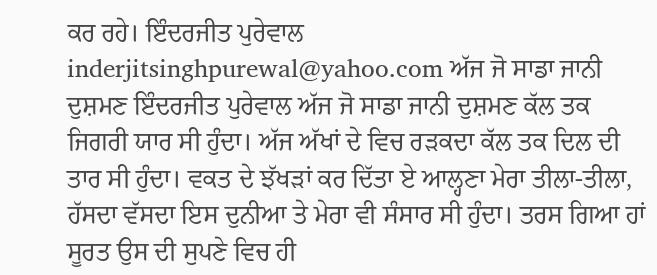ਕਰ ਰਹੇ। ਇੰਦਰਜੀਤ ਪੁਰੇਵਾਲ inderjitsinghpurewal@yahoo.com ਅੱਜ ਜੋ ਸਾਡਾ ਜਾਨੀ ਦੁਸ਼ਮਣ ਇੰਦਰਜੀਤ ਪੁਰੇਵਾਲ ਅੱਜ ਜੋ ਸਾਡਾ ਜਾਨੀ ਦੁਸ਼ਮਣ ਕੱਲ ਤਕ ਜਿਗਰੀ ਯਾਰ ਸੀ ਹੁੰਦਾ। ਅੱਜ ਅੱਖਾਂ ਦੇ ਵਿਚ ਰੜਕਦਾ ਕੱਲ ਤਕ ਦਿਲ ਦੀ ਤਾਰ ਸੀ ਹੁੰਦਾ। ਵਕਤ ਦੇ ਝੱਖੜਾਂ ਕਰ ਦਿੱਤਾ ਏ ਆਲ੍ਹਣਾ ਮੇਰਾ ਤੀਲਾ-ਤੀਲਾ, ਹੱਸਦਾ ਵੱਸਦਾ ਇਸ ਦੁਨੀਆ ਤੇ ਮੇਰਾ ਵੀ ਸੰਸਾਰ ਸੀ ਹੁੰਦਾ। ਤਰਸ ਗਿਆ ਹਾਂ ਸੂਰਤ ਉਸ ਦੀ ਸੁਪਣੇ ਵਿਚ ਹੀ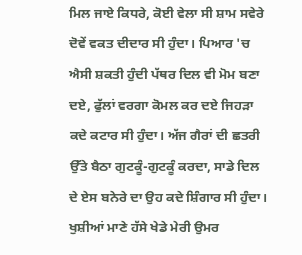ਮਿਲ ਜਾਏ ਕਿਧਰੇ, ਕੋਈ ਵੇਲਾ ਸੀ ਸ਼ਾਮ ਸਵੇਰੇ ਦੋਵੇਂ ਵਕਤ ਦੀਦਾਰ ਸੀ ਹੁੰਦਾ। ਪਿਆਰ 'ਚ ਐਸੀ ਸ਼ਕਤੀ ਹੁੰਦੀ ਪੱਥਰ ਦਿਲ ਵੀ ਮੋਮ ਬਣਾ ਦਏ, ਫੁੱਲਾਂ ਵਰਗਾ ਕੋਮਲ ਕਰ ਦਏ ਜਿਹੜਾ ਕਦੇ ਕਟਾਰ ਸੀ ਹੁੰਦਾ। ਅੱਜ ਗੈਰਾਂ ਦੀ ਛਤਰੀ ਉੱਤੇ ਬੈਠਾ ਗੁਟਕੂੰ-ਗੁਟਕੂੰ ਕਰਦਾ, ਸਾਡੇ ਦਿਲ ਦੇ ਏਸ ਬਨੇਰੇ ਦਾ ਉਹ ਕਦੇ ਸ਼ਿੰਗਾਰ ਸੀ ਹੁੰਦਾ। ਖੁਸ਼ੀਆਂ ਮਾਣੇ ਹੱਸੇ ਖੇਡੇ ਮੇਰੀ ਉਮਰ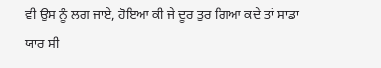ਵੀ ਉਸ ਨੂੰ ਲਗ ਜਾਏ, ਹੋਇਆ ਕੀ ਜੇ ਦੂਰ ਤੁਰ ਗਿਆ ਕਦੇ ਤਾਂ ਸਾਡਾ ਯਾਰ ਸੀ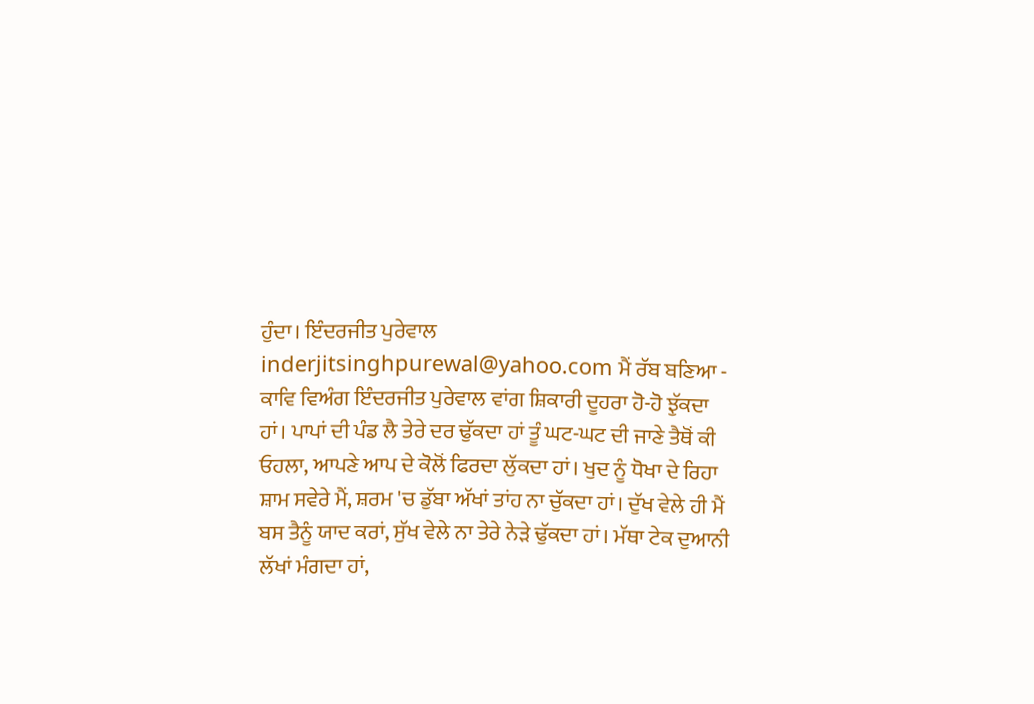ਹੁੰਦਾ। ਇੰਦਰਜੀਤ ਪੁਰੇਵਾਲ inderjitsinghpurewal@yahoo.com ਮੈਂ ਰੱਬ ਬਣਿਆ - ਕਾਵਿ ਵਿਅੰਗ ਇੰਦਰਜੀਤ ਪੁਰੇਵਾਲ ਵਾਂਗ ਸ਼ਿਕਾਰੀ ਦੂਹਰਾ ਹੋ-ਹੋ ਝੁੱਕਦਾ ਹਾਂ। ਪਾਪਾਂ ਦੀ ਪੰਡ ਲੈ ਤੇਰੇ ਦਰ ਢੁੱਕਦਾ ਹਾਂ ਤੂੰ ਘਟ-ਘਟ ਦੀ ਜਾਣੇ ਤੈਥੋਂ ਕੀ ਓਹਲਾ, ਆਪਣੇ ਆਪ ਦੇ ਕੋਲੋਂ ਫਿਰਦਾ ਲੁੱਕਦਾ ਹਾਂ। ਖੁਦ ਨੂੰ ਧੋਖਾ ਦੇ ਰਿਹਾ ਸ਼ਾਮ ਸਵੇਰੇ ਮੈਂ, ਸ਼ਰਮ 'ਚ ਡੁੱਬਾ ਅੱਖਾਂ ਤਾਂਹ ਨਾ ਚੁੱਕਦਾ ਹਾਂ। ਦੁੱਖ ਵੇਲੇ ਹੀ ਮੈਂ ਬਸ ਤੈਨੂੰ ਯਾਦ ਕਰਾਂ, ਸੁੱਖ ਵੇਲੇ ਨਾ ਤੇਰੇ ਨੇੜੇ ਢੁੱਕਦਾ ਹਾਂ। ਮੱਥਾ ਟੇਕ ਦੁਆਨੀ ਲੱਖਾਂ ਮੰਗਦਾ ਹਾਂ,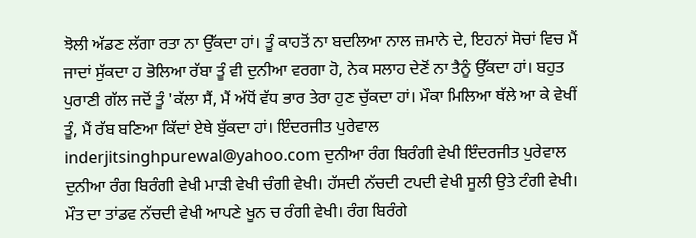ਝੋਲੀ ਅੱਡਣ ਲੱਗਾ ਰਤਾ ਨਾ ਉੱਕਦਾ ਹਾਂ। ਤੂੰ ਕਾਹਤੋਂ ਨਾ ਬਦਲਿਆ ਨਾਲ ਜ਼ਮਾਨੇ ਦੇ, ਇਹਨਾਂ ਸੋਚਾਂ ਵਿਚ ਮੈਂ ਜਾਦਾਂ ਸੁੱਕਦਾ ਹ ਭੋਲਿਆ ਰੱਬਾ ਤੂੰ ਵੀ ਦੁਨੀਆ ਵਰਗਾ ਹੋ, ਨੇਕ ਸਲਾਹ ਦੇਣੋਂ ਨਾ ਤੈਨੂੰ ਉੱਕਦਾ ਹਾਂ। ਬਹੁਤ ਪੁਰਾਣੀ ਗੱਲ ਜਦੋਂ ਤੂੰ 'ਕੱਲਾ ਸੈਂ, ਮੈਂ ਅੱਧੋਂ ਵੱਧ ਭਾਰ ਤੇਰਾ ਹੁਣ ਚੁੱਕਦਾ ਹਾਂ। ਮੌਕਾ ਮਿਲਿਆ ਥੱਲੇ ਆ ਕੇ ਵੇਖੀਂ ਤੂੰ, ਮੈਂ ਰੱਬ ਬਣਿਆ ਕਿੱਦਾਂ ਏਥੇ ਬੁੱਕਦਾ ਹਾਂ। ਇੰਦਰਜੀਤ ਪੁਰੇਵਾਲ inderjitsinghpurewal@yahoo.com ਦੁਨੀਆ ਰੰਗ ਬਿਰੰਗੀ ਵੇਖੀ ਇੰਦਰਜੀਤ ਪੁਰੇਵਾਲ ਦੁਨੀਆ ਰੰਗ ਬਿਰੰਗੀ ਵੇਖੀ ਮਾੜੀ ਵੇਖੀ ਚੰਗੀ ਵੇਖੀ। ਹੱਸਦੀ ਨੱਚਦੀ ਟਪਦੀ ਵੇਖੀ ਸੂਲੀ ਉਤੇ ਟੰਗੀ ਵੇਖੀ। ਮੌਤ ਦਾ ਤਾਂਡਵ ਨੱਚਦੀ ਵੇਖੀ ਆਪਣੇ ਖੂਨ ਚ ਰੰਗੀ ਵੇਖੀ। ਰੰਗ ਬਿਰੰਗੇ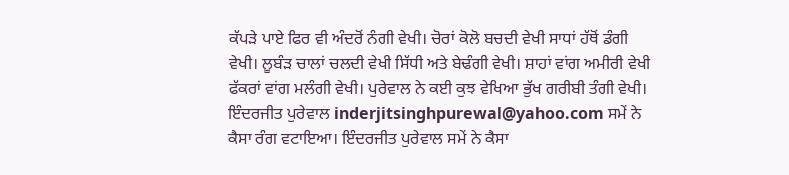ਕੱਪੜੇ ਪਾਏ ਫਿਰ ਵੀ ਅੰਦਰੋਂ ਨੰਗੀ ਵੇਖੀ। ਚੋਰਾਂ ਕੋਲੋ ਬਚਦੀ ਵੇਖੀ ਸਾਧਾਂ ਹੱਥੋਂ ਡੰਗੀ ਵੇਖੀ। ਲੂਬੰੜ ਚਾਲਾਂ ਚਲਦੀ ਵੇਖੀ ਸਿੱਧੀ ਅਤੇ ਬੇਢੰਗੀ ਵੇਖੀ। ਸ਼ਾਹਾਂ ਵਾਂਗ ਅਮੀਰੀ ਵੇਖੀ ਫੱਕਰਾਂ ਵਾਂਗ ਮਲੰਗੀ ਵੇਖੀ। ਪੁਰੇਵਾਲ ਨੇ ਕਈ ਕੁਝ ਵੇਖਿਆ ਭੁੱਖ ਗਰੀਬੀ ਤੰਗੀ ਵੇਖੀ। ਇੰਦਰਜੀਤ ਪੁਰੇਵਾਲ inderjitsinghpurewal@yahoo.com ਸਮੇਂ ਨੇ ਕੈਸਾ ਰੰਗ ਵਟਾਇਆ। ਇੰਦਰਜੀਤ ਪੁਰੇਵਾਲ ਸਮੇਂ ਨੇ ਕੈਸਾ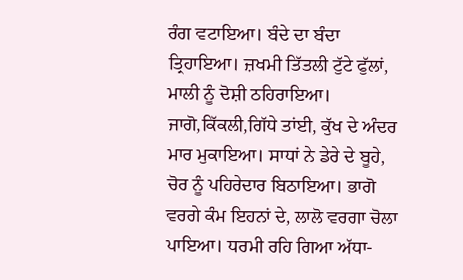ਰੰਗ ਵਟਾਇਆ। ਬੰਦੇ ਦਾ ਬੰਦਾ ਤ੍ਰਿਹਾਇਆ। ਜ਼ਖਮੀ ਤਿੱਤਲੀ ਟੁੱਟੇ ਫੁੱਲਾਂ, ਮਾਲੀ ਨੂੰ ਦੋਸ਼ੀ ਠਹਿਰਾਇਆ। ਜਾਗੋ,ਕਿੱਕਲੀ,ਗਿੱਧੇ ਤਾਂਈ, ਕੁੱਖ ਦੇ ਅੰਦਰ ਮਾਰ ਮੁਕਾਇਆ। ਸਾਧਾਂ ਨੇ ਡੇਰੇ ਦੇ ਬੂਹੇ, ਚੋਰ ਨੂੰ ਪਹਿਰੇਦਾਰ ਬਿਠਾਇਆ। ਭਾਗੋ ਵਰਗੇ ਕੰਮ ਇਹਨਾਂ ਦੇ, ਲਾਲੋ ਵਰਗਾ ਚੋਲਾ ਪਾਇਆ। ਧਰਮੀ ਰਹਿ ਗਿਆ ਅੱਧਾ-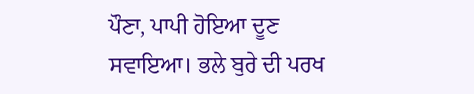ਪੌਣਾ, ਪਾਪੀ ਹੋਇਆ ਦੂਣ ਸਵਾਇਆ। ਭਲੇ ਬੁਰੇ ਦੀ ਪਰਖ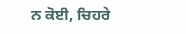ਨ ਕੋਈ, ਚਿਹਰੇ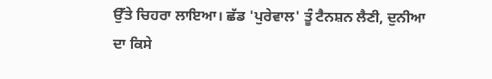ਉੱਤੇ ਚਿਹਰਾ ਲਾਇਆ। ਛੱਡ 'ਪੁਰੇਵਾਲ' ਤੂੰ ਟੈਨਸ਼ਨ ਲੈਣੀ, ਦੁਨੀਆ ਦਾ ਕਿਸੇ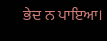ਭੇਦ ਨ ਪਾਇਆ।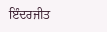ਇੰਦਰਜੀਤ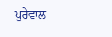ਪੁਰੇਵਾਲ